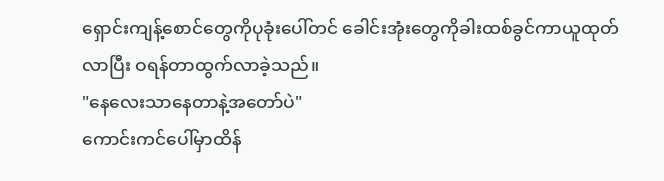ရှောင်းကျန့်စောင်တွေကိုပုခုံးပေါ်တင် ခေါင်းအုံးတွေကိုခါးထစ်ခွင်ကာယူထုတ်လာပြီး ဝရန်တာထွက်လာခဲ့သည်။
"နေလေးသာနေတာနဲ့အတော်ပဲ"
ကောင်းကင်ပေါ်မှာထိန်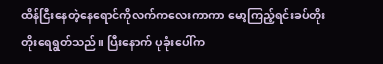ထိန်ငြီးနေတဲ့နေရောင်ကိုလက်ကလေးကာကာ မော့ကြည့်ရင်းခပ်တိုးတိုးရေရွတ်သည်။ ပြီးနောက် ပုခုံးပေါ်က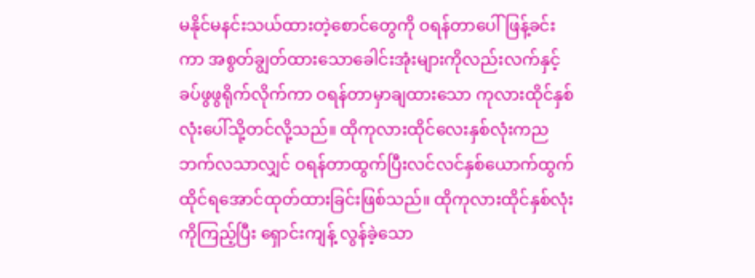မနိုင်မနင်းသယ်ထားတဲ့စောင်တွေကို ဝရန်တာပေါ်ဖြန့်ခင်းကာ အစွတ်ချွတ်ထားသောခေါင်းအုံးများကိုလည်းလက်နှင့်ခပ်ဖွဖွရိုက်လိုက်ကာ ဝရန်တာမှာချထားသော ကုလားထိုင်နှစ်လုံးပေါ်သို့တင်လို့သည်။ ထိုကုလားထိုင်လေးနှစ်လုံးကညဘက်လသာလျှင် ဝရန်တာထွက်ပြီးလင်လင်နှစ်ယောက်ထွက်ထိုင်ရအောင်ထုတ်ထားခြင်းဖြစ်သည်။ ထိုကုလားထိုင်နှစ်လုံးကိုကြည့်ပြီး ရှောင်းကျန့် လွန်ခဲ့သော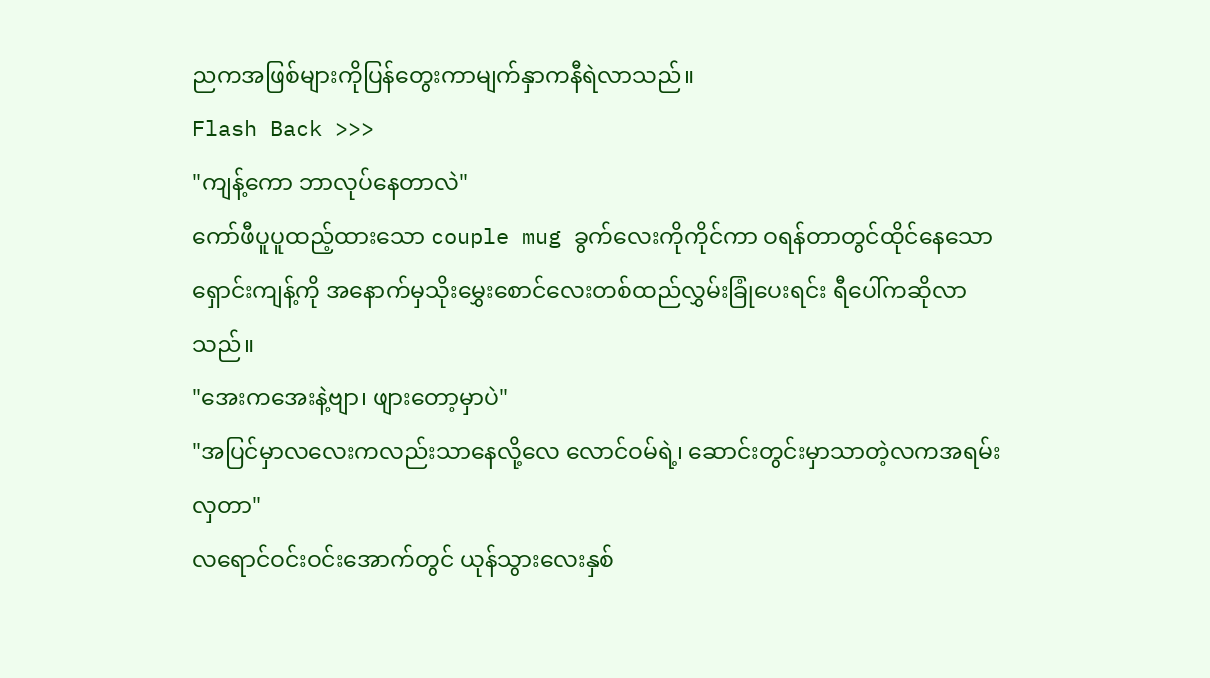ညကအဖြစ်များကိုပြန်တွေးကာမျက်နှာကနီရဲလာသည်။
Flash Back >>>
"ကျန့်ကော ဘာလုပ်နေတာလဲ"
ကော်ဖီပူပူထည့်ထားသော couple mug ခွက်လေးကိုကိုင်ကာ ဝရန်တာတွင်ထိုင်နေသောရှောင်းကျန့်ကို အနောက်မှသိုးမွှေးစောင်လေးတစ်ထည်လွှမ်းခြုံပေးရင်း ရီပေါ်ကဆိုလာသည်။
"အေးကအေးနဲ့ဗျာ၊ ဖျားတော့မှာပဲ"
"အပြင်မှာလလေးကလည်းသာနေလို့လေ လောင်ဝမ်ရဲ့၊ ဆောင်းတွင်းမှာသာတဲ့လကအရမ်းလှတာ"
လရောင်ဝင်းဝင်းအောက်တွင် ယုန်သွားလေးနှစ်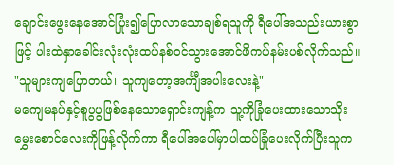ချောင်းဖွေးနေအောင်ပြုံး၍ပြောလာသောချစ်ရသူကို ရီပေါ်အသည်းယားစွာဖြင့် ပါးထဲနှာခေါင်းလုံးလုံးထပ်နစ်ဝင်သွားအောင်ဖိကပ်နမ်းပစ်လိုက်သည်။
"သူများကျပြောတယ်၊ သူကျတော့အင်္ကျီအပါးလေးနဲ့"
မကျေမနပ်နှင့်စူပွပွဖြစ်နေသောရှောင်းကျန့်က သူ့ကိုခြုံပေးထားသောသိုးမွှေးစောင်လေးကိုဖြန့်လိုက်ကာ ရီပေါ်အပေါ်မှာပါထပ်ခြုံပေးလိုက်ပြီးသူက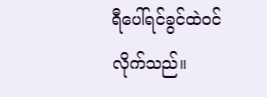ရီပေါ်ရင်ခွင်ထဲဝင်လိုက်သည်။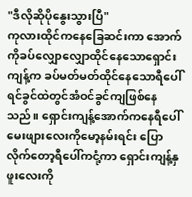"ဒီလိုဆိုပိုနွေးသွားပြီ"
ကုလားထိုင်ကနေခြေဆင်းကာ အောက်ကိုခပ်လျှောလျှောထိုင်နေသောရှောင်းကျန့်က ခပ်မတ်မတ်ထိုင်နေသောရီပေါ်ရင်ခွင်ထဲတွင်အံဝင်ခွင်ကျဖြစ်နေသည်။ ရှောင်းကျန့်အောက်ကနေရီပေါ်မေးဖျားလေးကိုမော့နမ်းရင်း ပြောလိုက်တော့ရီပေါ်ကငုံ့ကာ ရှောင်းကျန့်နှဖူးလေးကို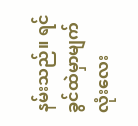နမ်းသည်။ ရင်ခွင်ထဲမှာမျက်လုံးလေး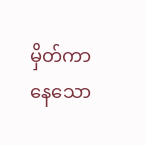မှိတ်ကာနေသော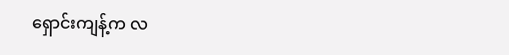ရှောင်းကျန့်က လ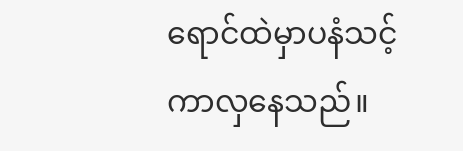ရောင်ထဲမှာပနံသင့်ကာလှနေသည်။